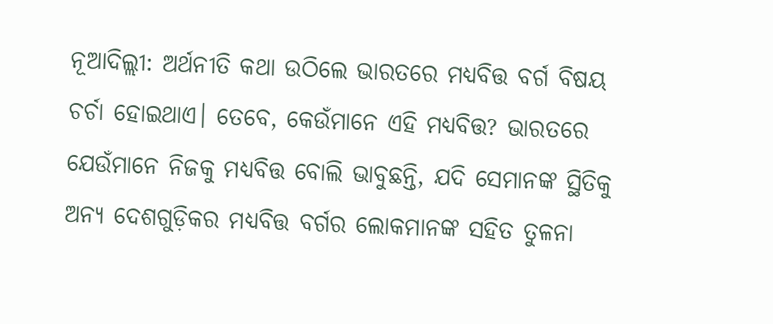ନୂଆଦିଲ୍ଲୀ: ଅର୍ଥନୀତି କଥା ଉଠିଲେ ଭାରତରେ ମଧ୍ୟବିତ୍ତ ବର୍ଗ ବିଷୟ ଚର୍ଚା ହୋଇଥାଏ। ତେବେ, କେଉଁମାନେ ଏହି ମଧ୍ୟବିତ୍ତ? ଭାରତରେ ଯେଉଁମାନେ ନିଜକୁ ମଧ୍ୟବିତ୍ତ ବୋଲି ଭାବୁଛନ୍ତି, ଯଦି ସେମାନଙ୍କ ସ୍ଥିତିକୁ ଅନ୍ୟ ଦେଶଗୁଡ଼ିକର ମଧ୍ୟବିତ୍ତ ବର୍ଗର ଲୋକମାନଙ୍କ ସହିତ ତୁଳନା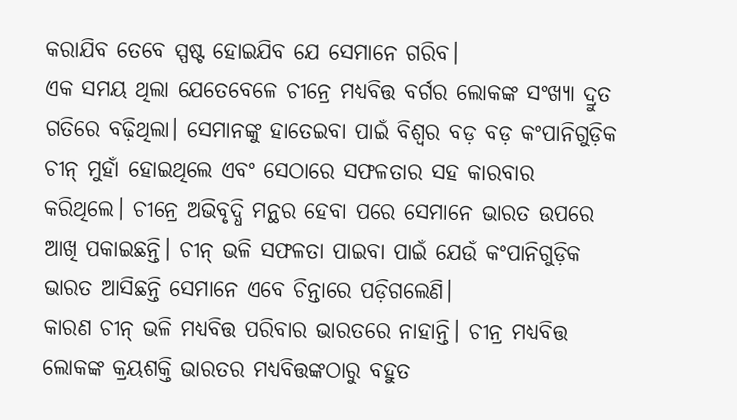କରାଯିବ ତେବେ ସ୍ପଷ୍ଟ ହୋଇଯିବ ଯେ ସେମାନେ ଗରିବ।
ଏକ ସମୟ ଥିଲା ଯେତେବେଳେ ଚୀନ୍ରେ ମଧ୍ୟବିତ୍ତ ବର୍ଗର ଲୋକଙ୍କ ସଂଖ୍ୟା ଦ୍ରୁତ ଗତିରେ ବଢ଼ିଥିଲା। ସେମାନଙ୍କୁ ହାତେଇବା ପାଇଁ ବିଶ୍ୱର ବଡ଼ ବଡ଼ କଂପାନିଗୁଡ଼ିକ ଚୀନ୍ ମୁହାଁ ହୋଇଥିଲେ ଏବଂ ସେଠାରେ ସଫଳତାର ସହ କାରବାର କରିଥିଲେ। ଚୀନ୍ରେ ଅଭିବୃଦ୍ଧି ମନ୍ଥର ହେବା ପରେ ସେମାନେ ଭାରତ ଉପରେ ଆଖି ପକାଇଛନ୍ତି। ଚୀନ୍ ଭଳି ସଫଳତା ପାଇବା ପାଇଁ ଯେଉଁ କଂପାନିଗୁଡ଼ିକ ଭାରତ ଆସିଛନ୍ତି ସେମାନେ ଏବେ ଚିନ୍ତାରେ ପଡ଼ିଗଲେଣି।
କାରଣ ଚୀନ୍ ଭଳି ମଧ୍ୟବିତ୍ତ ପରିବାର ଭାରତରେ ନାହାନ୍ତି। ଚୀନ୍ର ମଧ୍ୟବିତ୍ତ ଲୋକଙ୍କ କ୍ରୟଶକ୍ତି ଭାରତର ମଧ୍ୟବିତ୍ତଙ୍କଠାରୁ ବହୁତ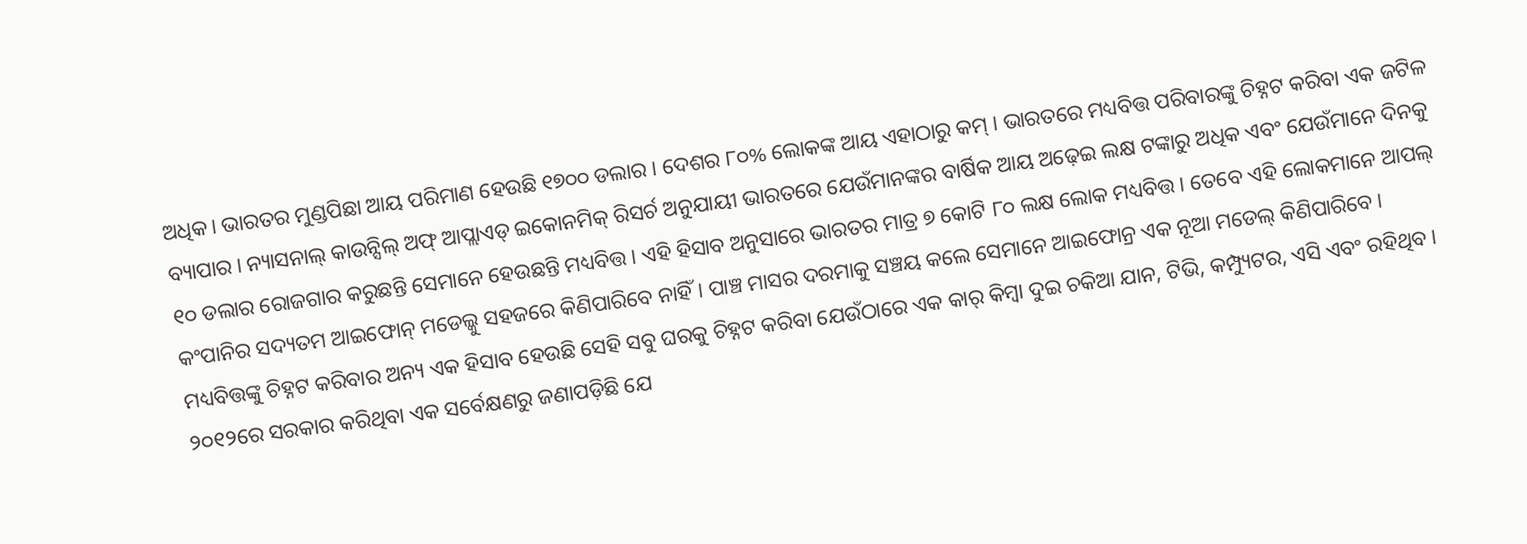ଅଧିକ। ଭାରତର ମୁଣ୍ଡପିଛା ଆୟ ପରିମାଣ ହେଉଛି ୧୭୦୦ ଡଲାର। ଦେଶର ୮୦% ଲୋକଙ୍କ ଆୟ ଏହାଠାରୁ କମ୍ । ଭାରତରେ ମଧ୍ୟବିତ୍ତ ପରିବାରଙ୍କୁ ଚିହ୍ନଟ କରିବା ଏକ ଜଟିଳ ବ୍ୟାପାର। ନ୍ୟାସନାଲ୍ କାଉନ୍ସିଲ୍ ଅଫ୍ ଆପ୍ଲାଏଡ୍ ଇକୋନମିକ୍ ରିସର୍ଚ ଅନୁଯାୟୀ ଭାରତରେ ଯେଉଁମାନଙ୍କର ବାର୍ଷିକ ଆୟ ଅଢ଼େଇ ଲକ୍ଷ ଟଙ୍କାରୁ ଅଧିକ ଏବଂ ଯେଉଁମାନେ ଦିନକୁ ୧୦ ଡଲାର ରୋଜଗାର କରୁଛନ୍ତି ସେମାନେ ହେଉଛନ୍ତି ମଧ୍ୟବିତ୍ତ। ଏହି ହିସାବ ଅନୁସାରେ ଭାରତର ମାତ୍ର ୭ କୋଟି ୮୦ ଲକ୍ଷ ଲୋକ ମଧ୍ୟବିତ୍ତ। ତେବେ ଏହି ଲୋକମାନେ ଆପଲ୍ କଂପାନିର ସଦ୍ୟତମ ଆଇଫୋନ୍ ମଡେଲ୍କୁ ସହଜରେ କିଣିପାରିବେ ନାହିଁ। ପାଞ୍ଚ ମାସର ଦରମାକୁ ସଞ୍ଚୟ କଲେ ସେମାନେ ଆଇଫୋନ୍ର ଏକ ନୂଆ ମଡେଲ୍ କିଣିପାରିବେ। ମଧ୍ୟବିତ୍ତଙ୍କୁ ଚିହ୍ନଟ କରିବାର ଅନ୍ୟ ଏକ ହିସାବ ହେଉଛି ସେହି ସବୁ ଘରକୁ ଚିହ୍ନଟ କରିବା ଯେଉଁଠାରେ ଏକ କାର୍ କିମ୍ବା ଦୁଇ ଚକିଆ ଯାନ, ଟିଭି, କମ୍ପ୍ୟୁଟର, ଏସି ଏବଂ ରହିଥିବ। ୨୦୧୨ରେ ସରକାର କରିଥିବା ଏକ ସର୍ବେକ୍ଷଣରୁ ଜଣାପଡ଼ିଛି ଯେ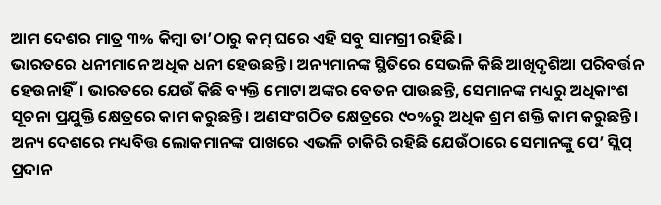ଆମ ଦେଶର ମାତ୍ର ୩% କିମ୍ବା ତା’ଠାରୁ କମ୍ ଘରେ ଏହି ସବୁ ସାମଗ୍ରୀ ରହିଛି।
ଭାରତରେ ଧନୀମାନେ ଅଧିକ ଧନୀ ହେଉଛନ୍ତି। ଅନ୍ୟମାନଙ୍କ ସ୍ଥିତିରେ ସେଭଳି କିଛି ଆଖିଦୃଶିଆ ପରିବର୍ତ୍ତନ ହେଉନାହିଁ। ଭାରତରେ ଯେଉଁ କିଛି ବ୍ୟକ୍ତି ମୋଟା ଅଙ୍କର ବେତନ ପାଉଛନ୍ତି, ସେମାନଙ୍କ ମଧ୍ୟରୁ ଅଧିକାଂଶ ସୂଚନା ପ୍ରଯୁକ୍ତି କ୍ଷେତ୍ରରେ କାମ କରୁଛନ୍ତି। ଅଣସଂଗଠିତ କ୍ଷେତ୍ରରେ ୯୦%ରୁ ଅଧିକ ଶ୍ରମ ଶକ୍ତି କାମ କରୁଛନ୍ତି। ଅନ୍ୟ ଦେଶରେ ମଧ୍ୟବିତ୍ତ ଲୋକମାନଙ୍କ ପାଖରେ ଏଭଳି ଚାକିରି ରହିଛି ଯେଉଁଠାରେ ସେମାନଙ୍କୁ ପେ’ ସ୍ଲିପ୍ ପ୍ରଦାନ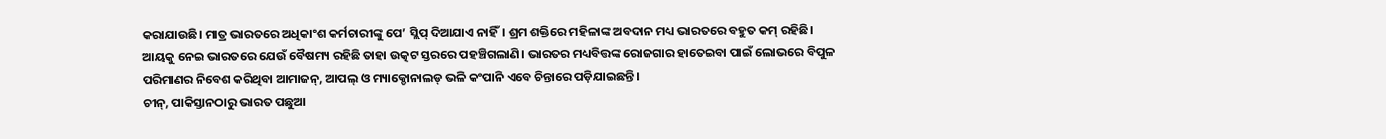କରାଯାଉଛି। ମାତ୍ର ଭାରତରେ ଅଧିକାଂଶ କର୍ମଚାରୀଙ୍କୁ ପେ’ ସ୍ଲିପ୍ ଦିଆଯାଏ ନାହିଁ। ଶ୍ରମ ଶକ୍ତିରେ ମହିଳାଙ୍କ ଅବଦାନ ମଧ୍ୟ ଭାରତରେ ବହୁତ କମ୍ ରହିଛି।
ଆୟକୁ ନେଇ ଭାରତରେ ଯେଉଁ ବୈଷମ୍ୟ ରହିଛି ତାହା ଉତ୍କଟ ସ୍ତରରେ ପହଞ୍ଚିଗଲାଣି। ଭାରତର ମଧ୍ୟବିତ୍ତଙ୍କ ରୋଜଗାର ହାତେଇବା ପାଇଁ ଲୋଭରେ ବିପୁଳ ପରିମାଣର ନିବେଶ କରିଥିବା ଆମାଜନ୍, ଆପଲ୍ ଓ ମ୍ୟାକ୍ଡୋନାଲଡ୍ ଭଳି କଂପାନି ଏବେ ଚିନ୍ତାରେ ପଡ଼ିଯାଇଛନ୍ତି।
ଚୀନ୍, ପାକିସ୍ତାନଠାରୁ ଭାରତ ପଛୁଆ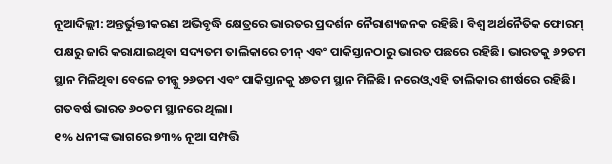ନୂଆଦିଲ୍ଲୀ: ଅନ୍ତର୍ଭୁକ୍ତୀକରଣ ଅଭିବୃଦ୍ଧି କ୍ଷେତ୍ରରେ ଭାରତର ପ୍ରଦର୍ଶନ ନୈରାଶ୍ୟଜନକ ରହିଛି। ବିଶ୍ୱ ଅର୍ଥନୈତିକ ଫୋରମ୍ ପକ୍ଷରୁ ଜାରି କରାଯାଇଥିବା ସଦ୍ୟତମ ତାଲିକାରେ ଚୀନ୍ ଏବଂ ପାକିସ୍ତାନଠାରୁ ଭାରତ ପଛରେ ରହିଛି। ଭାରତକୁ ୬୨ତମ ସ୍ଥାନ ମିଳିଥିବା ବେଳେ ଚୀନ୍କୁ ୨୬ତମ ଏବଂ ପାକିସ୍ତାନକୁ ୪୭ତମ ସ୍ଥାନ ମିଳିଛି। ନରେଓ୍ଵ ଏହି ତାଲିକାର ଶୀର୍ଷରେ ରହିଛି। ଗତବର୍ଷ ଭାରତ ୬୦ତମ ସ୍ଥାନରେ ଥିଲା।
୧% ଧନୀଙ୍କ ଭାଗରେ ୭୩% ନୂଆ ସମ୍ପତ୍ତି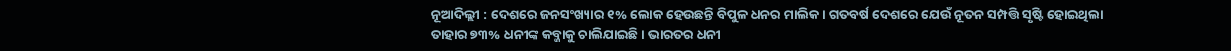ନୂଆଦିଲ୍ଲୀ : ଦେଶରେ ଜନସଂଖ୍ୟାର ୧% ଲୋକ ହେଉଛନ୍ତି ବିପୁଳ ଧନର ମାଲିକ। ଗତବର୍ଷ ଦେଶରେ ଯେଉଁ ନୂତନ ସମ୍ପତ୍ତି ସୃଷ୍ଟି ହୋଇଥିଲା ତାହାର ୭୩% ଧନୀଙ୍କ କବ୍ଜାକୁ ଚାଲିଯାଇଛି। ଭାରତର ଧନୀ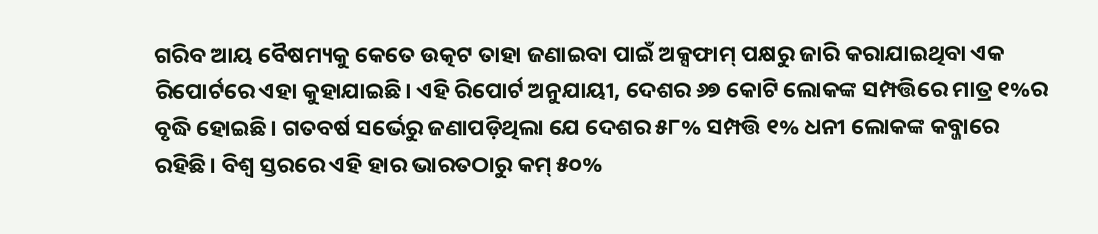ଗରିବ ଆୟ ବୈଷମ୍ୟକୁ କେତେ ଉତ୍କଟ ତାହା ଜଣାଇବା ପାଇଁ ଅକ୍ସଫାମ୍ ପକ୍ଷରୁ ଜାରି କରାଯାଇଥିବା ଏକ ରିପୋର୍ଟରେ ଏହା କୁହାଯାଇଛି। ଏହି ରିପୋର୍ଟ ଅନୁଯାୟୀ, ଦେଶର ୬୭ କୋଟି ଲୋକଙ୍କ ସମ୍ପତ୍ତିରେ ମାତ୍ର ୧%ର ବୃଦ୍ଧି ହୋଇଛି। ଗତବର୍ଷ ସର୍ଭେରୁ ଜଣାପଡ଼ିଥିଲା ଯେ ଦେଶର ୫୮% ସମ୍ପତ୍ତି ୧% ଧନୀ ଲୋକଙ୍କ କବ୍ଜାରେ ରହିଛି। ବିଶ୍ୱ ସ୍ତରରେ ଏହି ହାର ଭାରତଠାରୁ କମ୍ ୫୦%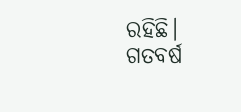ରହିଛି। ଗତବର୍ଷ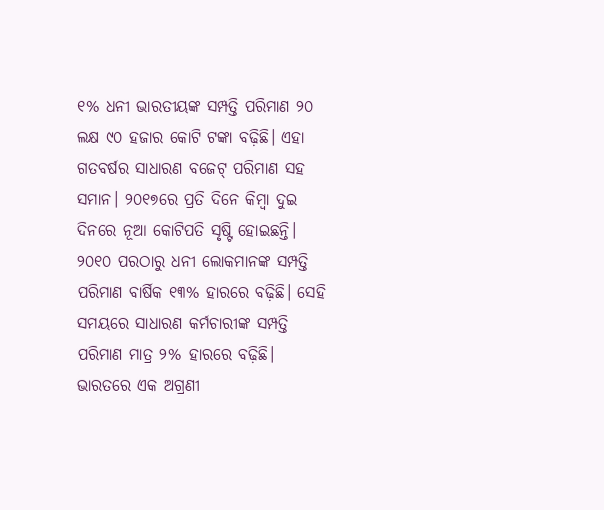୧% ଧନୀ ଭାରତୀୟଙ୍କ ସମ୍ପତ୍ତି ପରିମାଣ ୨୦ ଲକ୍ଷ ୯୦ ହଜାର କୋଟି ଟଙ୍କା ବଢ଼ିଛି। ଏହା ଗତବର୍ଷର ସାଧାରଣ ବଜେଟ୍ ପରିମାଣ ସହ ସମାନ। ୨୦୧୭ରେ ପ୍ରତି ଦିନେ କିମ୍ବା ଦୁଇ ଦିନରେ ନୂଆ କୋଟିପତି ସୃଷ୍ଟି ହୋଇଛନ୍ତି। ୨୦୧୦ ପରଠାରୁ ଧନୀ ଲୋକମାନଙ୍କ ସମ୍ପତ୍ତି ପରିମାଣ ବାର୍ଷିକ ୧୩% ହାରରେ ବଢ଼ିଛି। ସେହି ସମୟରେ ସାଧାରଣ କର୍ମଚାରୀଙ୍କ ସମ୍ପତ୍ତି ପରିମାଣ ମାତ୍ର ୨% ହାରରେ ବଢ଼ିଛି। ଭାରତରେ ଏକ ଅଗ୍ରଣୀ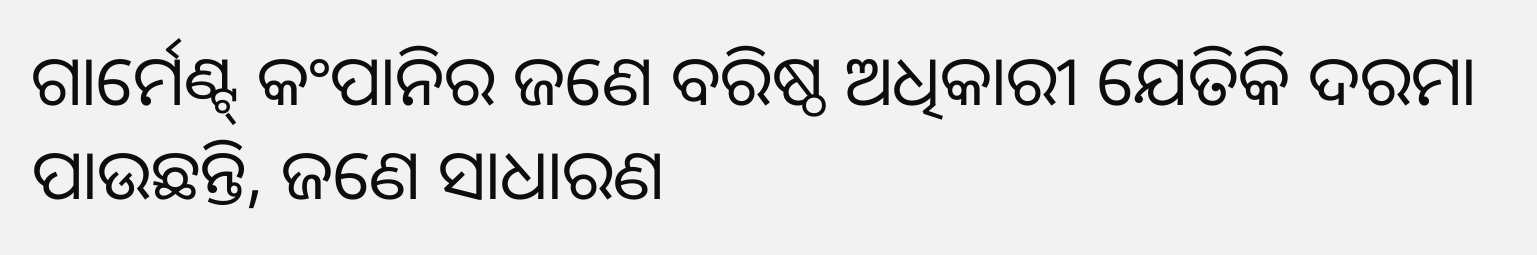ଗାର୍ମେଣ୍ଟ୍ କଂପାନିର ଜଣେ ବରିଷ୍ଠ ଅଧିକାରୀ ଯେତିକି ଦରମା ପାଉଛନ୍ତି, ଜଣେ ସାଧାରଣ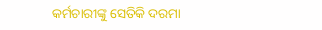କର୍ମଚାରୀଙ୍କୁ ସେତିକି ଦରମା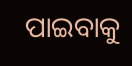ପାଇବାକୁ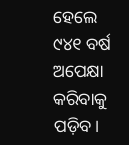ହେଲେ ୯୪୧ ବର୍ଷ ଅପେକ୍ଷା କରିବାକୁ ପଡ଼ିବ।